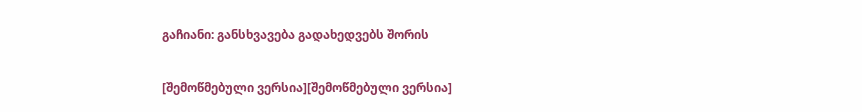გაჩიანი: განსხვავება გადახედვებს შორის

[შემოწმებული ვერსია][შემოწმებული ვერსია]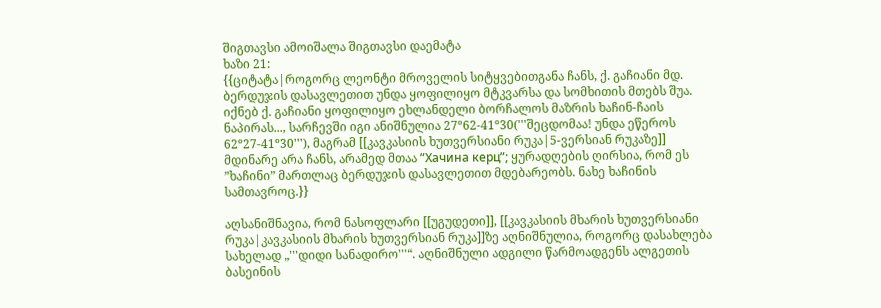შიგთავსი ამოიშალა შიგთავსი დაემატა
ხაზი 21:
{{ციტატა|როგორც ლეონტი მროველის სიტყვებითგანა ჩანს, ქ. გაჩიანი მდ. ბერდუჯის დასავლეთით უნდა ყოფილიყო მტკვარსა და სომხითის მთებს შუა. იქნებ ქ. გაჩიანი ყოფილიყო ეხლანდელი ბორჩალოს მაზრის ხაჩინ-ჩაის ნაპირას..., სარჩევში იგი ანიშნულია 27º62-41º30('''შეცდომაა! უნდა ეწეროს 62º27-41º30'''), მაგრამ [[კავკასიის ხუთვერსიანი რუკა|5-ვერსიან რუკაზე]] მდინარე არა ჩანს, არამედ მთაა ”Хачина керц”; ყურადღების ღირსია, რომ ეს ”ხაჩინი” მართლაც ბერდუჯის დასავლეთით მდებარეობს. ნახე ხაჩინის სამთავროც.}}

აღსანიშნავია, რომ ნასოფლარი [[უგუდეთი]], [[კავკასიის მხარის ხუთვერსიანი რუკა|კავკასიის მხარის ხუთვერსიან რუკა]]ზე აღნიშნულია, როგორც დასახლება სახელად „'''დიდი სანადირო'''“. აღნიშნული ადგილი წარმოადგენს ალგეთის ბასეინის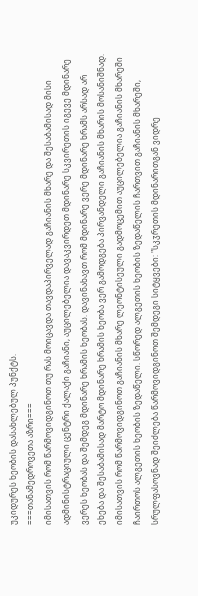უკიდურეს ხეობის დასახლებულ პუნქტს.
===თანამედროვეთა აზრი===
იმისათვის რომ წარმოვიდგინოთ თუ რას მოიცავდა თავდაპირველად გაჩიანის მხარე და შესაბამისად მისი ადმინისტრაციული ცენტრი ქალაქი გაჩიანი, აუცილებელია დავაკვირდეთ მდინარე სკვირეთის იგევე მდინარე ვერეს ხეობას და შემდეგ მდინარე ხრამის ხეობას. დავინახავთ რომ მდინარე ვერე მდინარე ხრამს არსად არ ეხება და შესაბამისად მარტო მდინარე ხრამის ხეობა ვერ გამოდგება პირვანდელი გაჩიანის მხარის მოსანიშნად. იმისათვის რომ წარმოვიდგინოთ გაჩიანის მხარე ლეონტისეული გადმოცემით აუცილებელია გაჩიანის მხარეში ჩაირთოს ალგეთის ხეობის ზედაწელი. სწორედ ალგეთის ხეობის ზედაწელის ჩართვით გაჩიანის მხარეში, სრულფასოვნად შეიძლება წარმოვიდგინოთ შემდეგი სიტყვები: "სკჳრეთის მდინარითგან ვიდრე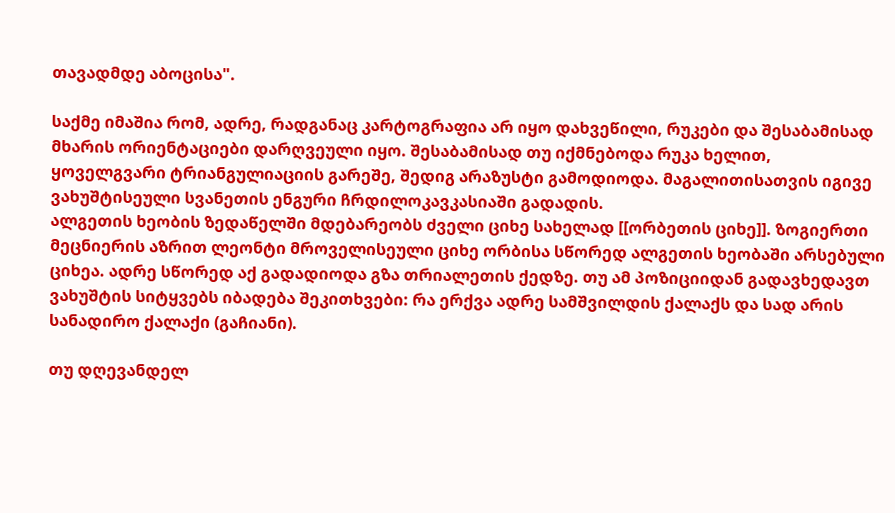თავადმდე აბოცისა".

საქმე იმაშია რომ, ადრე, რადგანაც კარტოგრაფია არ იყო დახვეწილი, რუკები და შესაბამისად მხარის ორიენტაციები დარღვეული იყო. შესაბამისად თუ იქმნებოდა რუკა ხელით, ყოველგვარი ტრიანგულიაციის გარეშე, შედიგ არაზუსტი გამოდიოდა. მაგალითისათვის იგივე ვახუშტისეული სვანეთის ენგური ჩრდილოკავკასიაში გადადის.
ალგეთის ხეობის ზედაწელში მდებარეობს ძველი ციხე სახელად [[ორბეთის ციხე]]. ზოგიერთი მეცნიერის აზრით ლეონტი მროველისეული ციხე ორბისა სწორედ ალგეთის ხეობაში არსებული ციხეა. ადრე სწორედ აქ გადადიოდა გზა თრიალეთის ქედზე. თუ ამ პოზიციიდან გადავხედავთ ვახუშტის სიტყვებს იბადება შეკითხვები: რა ერქვა ადრე სამშვილდის ქალაქს და სად არის სანადირო ქალაქი (გაჩიანი).

თუ დღევანდელ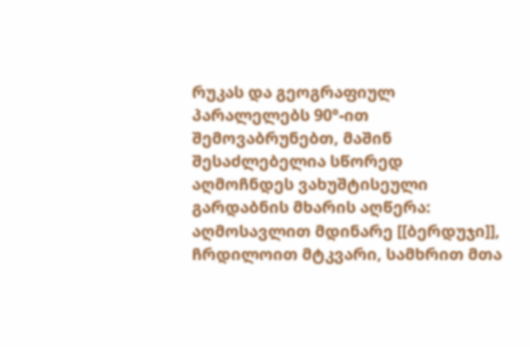რუკას და გეოგრაფიულ პარალელებს 90°-ით შემოვაბრუნებთ, მაშინ შესაძლებელია სწორედ აღმოჩნდეს ვახუშტისეული გარდაბნის მხარის აღწერა: აღმოსავლით მდინარე [[ბერდუჯი]], ჩრდილოით მტკვარი, სამხრით მთა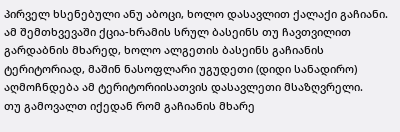პირველ ხსენებული ანუ აბოცი, ხოლო დასავლით ქალაქი გაჩიანი. ამ შემთხვევაში ქცია-ხრამის სრულ ბასეინს თუ ჩავთვილით გარდაბნის მხარედ, ხოლო ალგეთის ბასეინს გაჩიანის ტერიტორიად, მაშინ ნასოფლარი უგუდეთი (დიდი სანადირო) აღმოჩნდება ამ ტერიტორიისათვის დასავლეთი მსაზღვრელი.
თუ გამოვალთ იქედან რომ გაჩიანის მხარე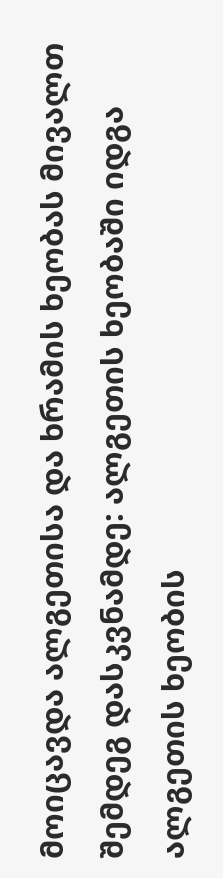მოიცავდა ალგეთისა და ხრამის ხეობას მივალთ შემდეგ დასკვნამდე: ალგეთის ხეობაში იდგა ალგეთის ხეობის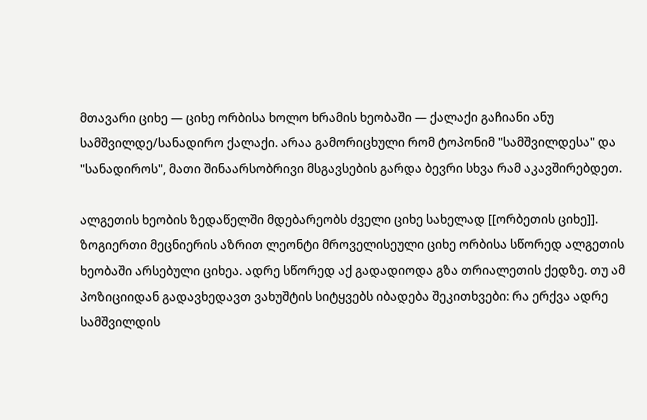მთავარი ციხე — ციხე ორბისა ხოლო ხრამის ხეობაში — ქალაქი გაჩიანი ანუ სამშვილდე/სანადირო ქალაქი. არაა გამორიცხული რომ ტოპონიმ "სამშვილდესა" და "სანადიროს", მათი შინაარსობრივი მსგავსების გარდა ბევრი სხვა რამ აკავშირებდეთ.

ალგეთის ხეობის ზედაწელში მდებარეობს ძველი ციხე სახელად [[ორბეთის ციხე]]. ზოგიერთი მეცნიერის აზრით ლეონტი მროველისეული ციხე ორბისა სწორედ ალგეთის ხეობაში არსებული ციხეა. ადრე სწორედ აქ გადადიოდა გზა თრიალეთის ქედზე. თუ ამ პოზიციიდან გადავხედავთ ვახუშტის სიტყვებს იბადება შეკითხვები: რა ერქვა ადრე სამშვილდის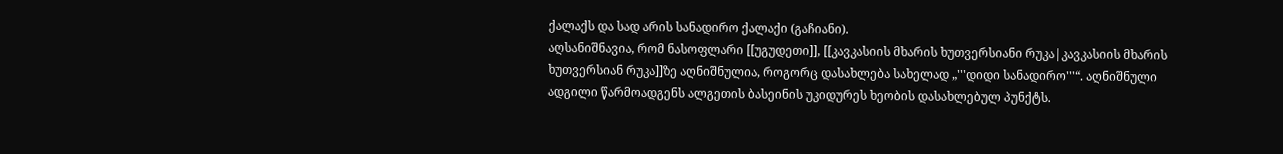ქალაქს და სად არის სანადირო ქალაქი (გაჩიანი).
აღსანიშნავია, რომ ნასოფლარი [[უგუდეთი]], [[კავკასიის მხარის ხუთვერსიანი რუკა|კავკასიის მხარის ხუთვერსიან რუკა]]ზე აღნიშნულია, როგორც დასახლება სახელად „'''დიდი სანადირო'''“. აღნიშნული ადგილი წარმოადგენს ალგეთის ბასეინის უკიდურეს ხეობის დასახლებულ პუნქტს.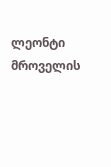ლეონტი მროველის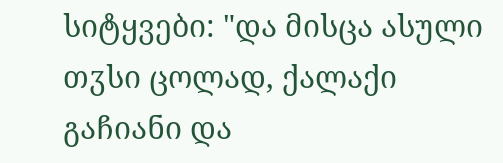სიტყვები: "და მისცა ასული თჳსი ცოლად, ქალაქი გაჩიანი და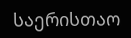საერისთაო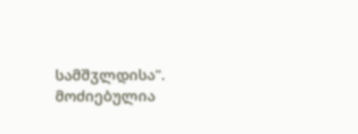სამშჳლდისა".
მოძიებულია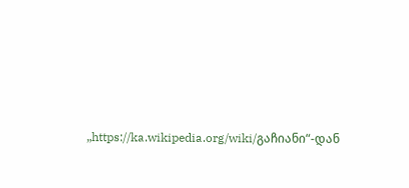„https://ka.wikipedia.org/wiki/გაჩიანი“-დან